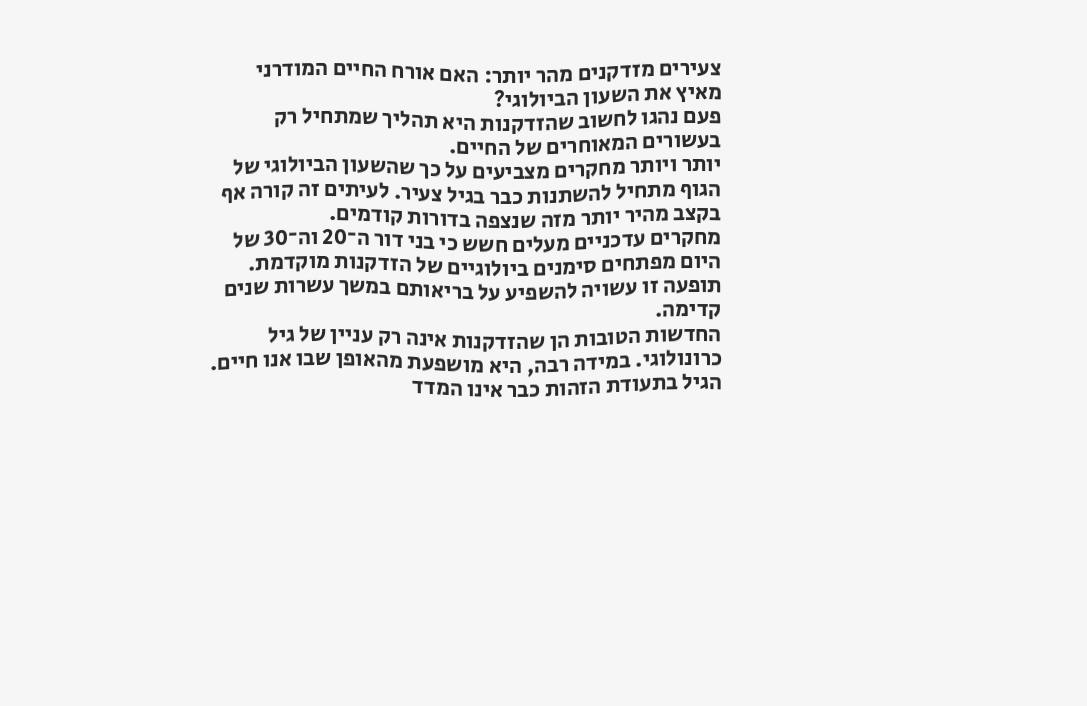צעירים מזדקנים מהר יותר: האם אורח החיים המודרני מאיץ את השעון הביולוגי?
פעם נהגו לחשוב שהזדקנות היא תהליך שמתחיל רק בעשורים המאוחרים של החיים.
יותר ויותר מחקרים מצביעים על כך שהשעון הביולוגי של הגוף מתחיל להשתנות כבר בגיל צעיר. לעיתים זה קורה אף בקצב מהיר יותר מזה שנצפה בדורות קודמים.
מחקרים עדכניים מעלים חשש כי בני דור ה־20 וה־30 של היום מפתחים סימנים ביולוגיים של הזדקנות מוקדמת. תופעה זו עשויה להשפיע על בריאותם במשך עשרות שנים קדימה.
החדשות הטובות הן שהזדקנות אינה רק עניין של גיל כרונולוגי. במידה רבה, היא מושפעת מהאופן שבו אנו חיים.
הגיל בתעודת הזהות כבר אינו המדד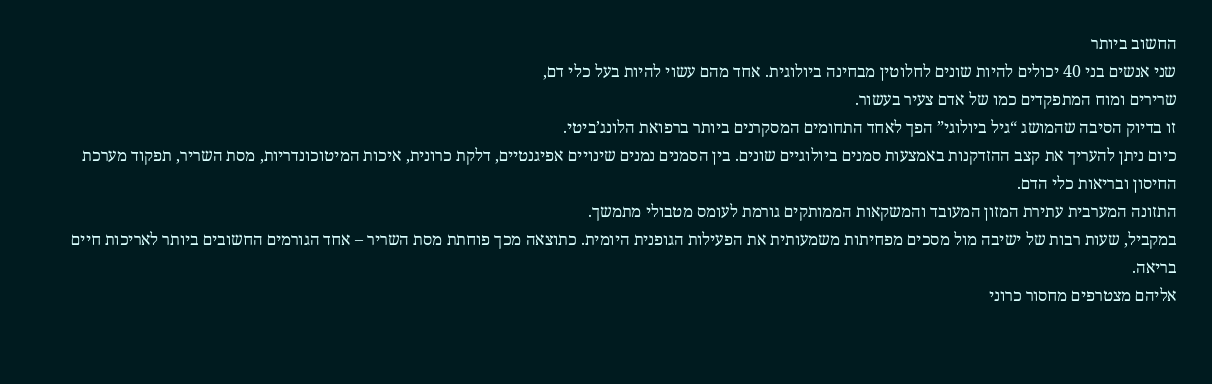החשוב ביותר
שני אנשים בני 40 יכולים להיות שונים לחלוטין מבחינה ביולוגית. אחד מהם עשוי להיות בעל כלי דם,
שרירים ומוח המתפקדים כמו של אדם צעיר בעשור.
זו בדיוק הסיבה שהמושג “גיל ביולוגי” הפך לאחד התחומים המסקרנים ביותר ברפואת הלונג’ביטי.
כיום ניתן להעריך את קצב ההזדקנות באמצעות סמנים ביולוגיים שונים. בין הסמנים נמנים שינויים אפיגנטיים, דלקת כרונית, איכות המיטוכונדריות, מסת השריר, תפקוד מערכת החיסון ובריאות כלי הדם.
התזונה המערבית עתירת המזון המעובד והמשקאות הממותקים גורמת לעומס מטבולי מתמשך.
במקביל, שעות רבות של ישיבה מול מסכים מפחיתות משמעותית את הפעילות הגופנית היומית. כתוצאה מכך פוחתת מסת השריר – אחד הגורמים החשובים ביותר לאריכות חיים בריאה.
אליהם מצטרפים מחסור כרוני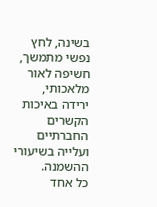בשינה, לחץ נפשי מתמשך, חשיפה לאור מלאכותי, ירידה באיכות הקשרים החברתיים ועלייה בשיעורי ההשמנה.
כל אחד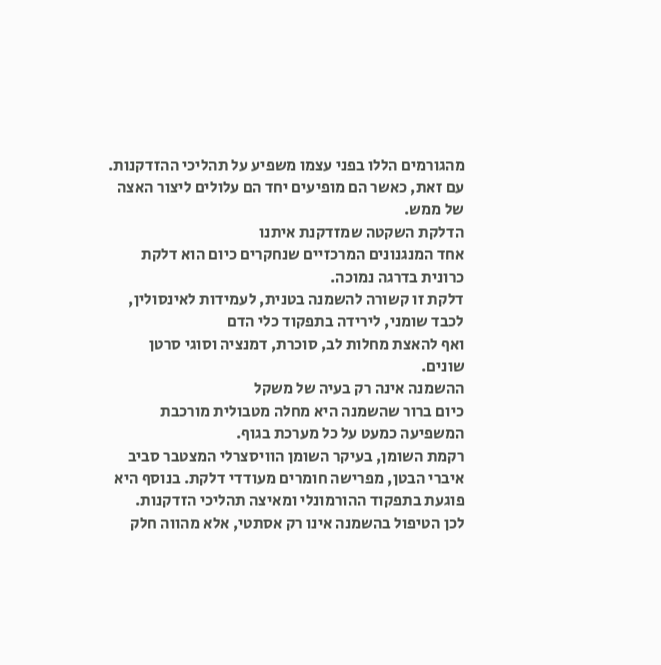מהגורמים הללו בפני עצמו משפיע על תהליכי ההזדקנות. עם זאת, כאשר הם מופיעים יחד הם עלולים ליצור האצה של ממש.
הדלקת השקטה שמזדקנת איתנו
אחד המנגנונים המרכזיים שנחקרים כיום הוא דלקת כרונית בדרגה נמוכה.
דלקת זו קשורה להשמנה בטנית, לעמידות לאינסולין, לכבד שומני, לירידה בתפקוד כלי הדם
ואף להאצת מחלות לב, סוכרת, דמנציה וסוגי סרטן שונים.
ההשמנה אינה רק בעיה של משקל
כיום ברור שהשמנה היא מחלה מטבולית מורכבת המשפיעה כמעט על כל מערכת בגוף.
רקמת השומן, בעיקר השומן הוויסצרלי המצטבר סביב איברי הבטן, מפרישה חומרים מעודדי דלקת. בנוסף היא פוגעת בתפקוד ההורמונלי ומאיצה תהליכי הזדקנות.
לכן הטיפול בהשמנה אינו רק אסתטי, אלא מהווה חלק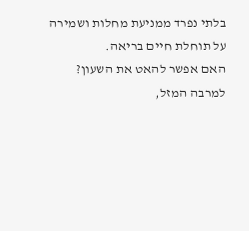בלתי נפרד ממניעת מחלות ושמירה על תוחלת חיים בריאה.
האם אפשר להאט את השעון?
למרבה המזל,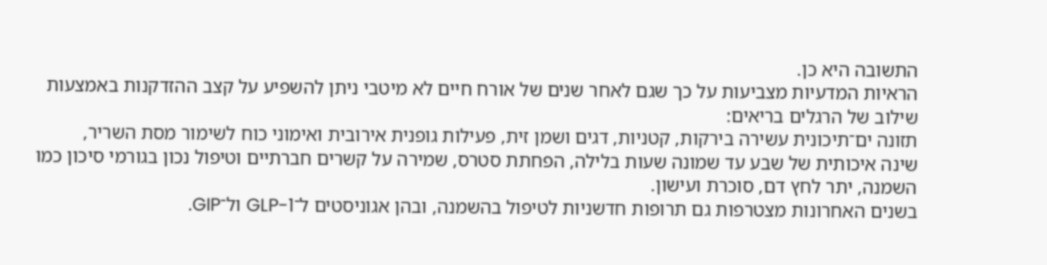התשובה היא כן.
הראיות המדעיות מצביעות על כך שגם לאחר שנים של אורח חיים לא מיטבי ניתן להשפיע על קצב ההזדקנות באמצעות שילוב של הרגלים בריאים:
תזונה ים־תיכונית עשירה בירקות, קטניות, דגים ושמן זית, פעילות גופנית אירובית ואימוני כוח לשימור מסת השריר,
שינה איכותית של שבע עד שמונה שעות בלילה, הפחתת סטרס, שמירה על קשרים חברתיים וטיפול נכון בגורמי סיכון כמו השמנה, יתר לחץ דם, סוכרת ועישון.
בשנים האחרונות מצטרפות גם תרופות חדשניות לטיפול בהשמנה, ובהן אגוניסטים ל־GLP-1 ול־GIP.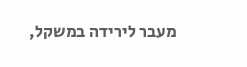מעבר לירידה במשקל,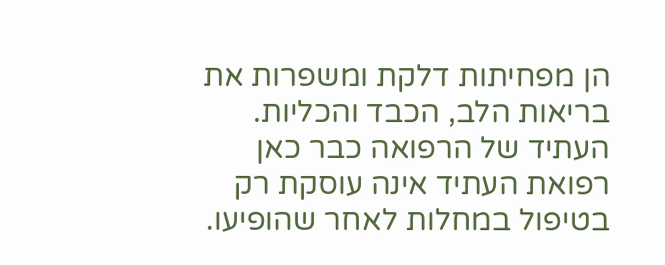הן מפחיתות דלקת ומשפרות את בריאות הלב, הכבד והכליות.
העתיד של הרפואה כבר כאן
רפואת העתיד אינה עוסקת רק בטיפול במחלות לאחר שהופיעו.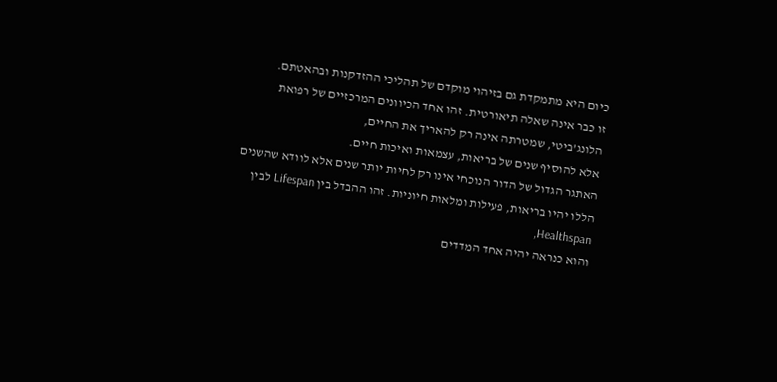כיום היא מתמקדת גם בזיהוי מוקדם של תהליכי ההזדקנות ובהאטתם.
זו כבר אינה שאלה תיאורטית. זהו אחד הכיוונים המרכזיים של רפואת הלונג’ביטי, שמטרתה אינה רק להאריך את החיים,
אלא להוסיף שנים של בריאות, עצמאות ואיכות חיים.
האתגר הגדול של הדור הנוכחי אינו רק לחיות יותר שנים אלא לוודא שהשנים הללו יהיו בריאות, פעילות ומלאות חיוניות. זהו ההבדל בין Lifespan לבין Healthspan,
והוא כנראה יהיה אחד המדדים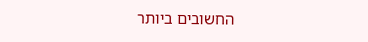החשובים ביותר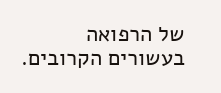של הרפואה בעשורים הקרובים.